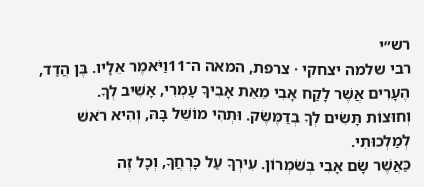רש״י
רבי שלמה יצחקי · צרפת, המאה ה־11וַיֹּאמֶר אֵלָיו. בֶּן הֲדַד, הֶעָרִים אֲשֶׁר לָקַח אָבִי מֵאֵת אָבִיךָ עָמְרִי, אָשִׁיב לְךָ.
וְחוּצוֹת תָּשִׂים לְךָ בְדַמֶּשֶׂק. וּתְהִי מוֹשֵׁל בָּהּ, וְהִיא רֹאשׁ לְמַלְכוּתִי.
כַּאֲשֶׁר שָׂם אָבִי בְּשֹׁמְרוֹן. עִירְךָ עַל כָּרְחֲךָ, וְכָל זֶה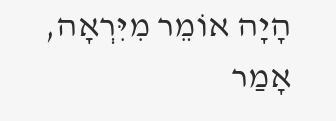הָיָה אוֹמֵר מִיִּרְאָה, אָמַר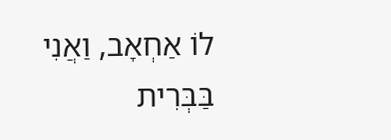לוֹ אַחְאָב, וַאֲנִי בַּבְּרִית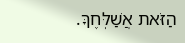הַזֹּאת אֲשַׁלְּחֶךָּ.